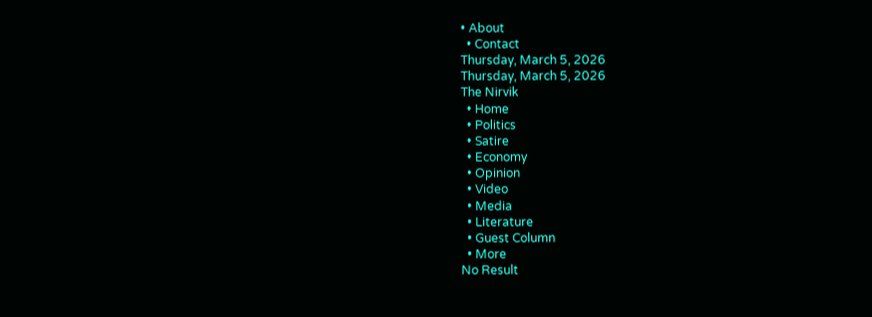• About
  • Contact
Thursday, March 5, 2026
Thursday, March 5, 2026
The Nirvik
  • Home
  • Politics
  • Satire
  • Economy
  • Opinion
  • Video
  • Media
  • Literature
  • Guest Column
  • More
No Result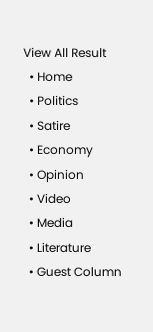View All Result
  • Home
  • Politics
  • Satire
  • Economy
  • Opinion
  • Video
  • Media
  • Literature
  • Guest Column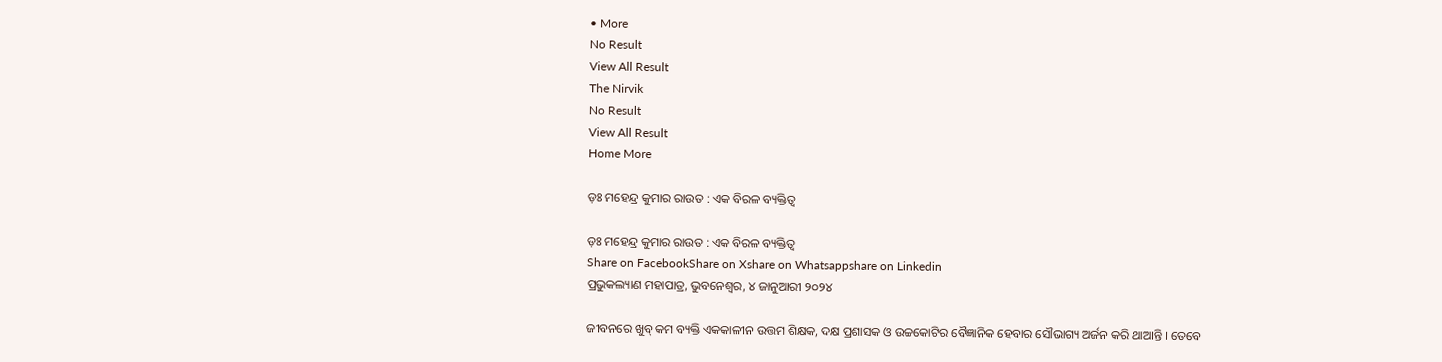• More
No Result
View All Result
The Nirvik
No Result
View All Result
Home More

ଡ଼ଃ ମହେନ୍ଦ୍ର କୁମାର ରାଉତ : ଏକ ବିରଳ ବ୍ୟକ୍ତିତ୍ୱ

ଡ଼ଃ ମହେନ୍ଦ୍ର କୁମାର ରାଉତ : ଏକ ବିରଳ ବ୍ୟକ୍ତିତ୍ୱ
Share on FacebookShare on Xshare on Whatsappshare on Linkedin
ପ୍ରଭୁକଲ୍ୟାଣ ମହାପାତ୍ର, ଭୁବନେଶ୍ୱର, ୪ ଜାନୁଆରୀ ୨୦୨୪

ଜୀବନରେ ଖୁବ୍ କମ ବ୍ୟକ୍ତି ଏକକାଳୀନ ଉତ୍ତମ ଶିକ୍ଷକ, ଦକ୍ଷ ପ୍ରଶାସକ ଓ ଉଚ୍ଚକୋଟିର ବୈଜ୍ଞାନିକ ହେବାର ସୌଭାଗ୍ୟ ଅର୍ଜନ କରି ଥାଆନ୍ତି । ତେବେ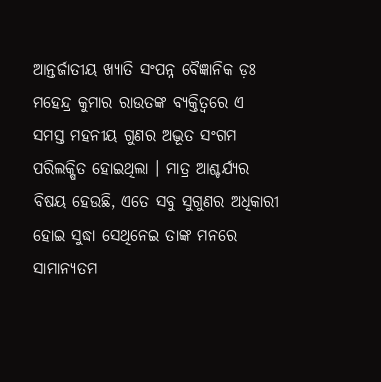ଆନ୍ତର୍ଜାତୀୟ ଖ୍ୟାତି ସଂପନ୍ନ ବୈଜ୍ଞାନିକ ଡ଼ଃ ମହେନ୍ଦ୍ର କୁମାର ରାଉତଙ୍କ ବ୍ୟକ୍ତିତ୍ୱରେ ଏ ସମସ୍ତ ମହନୀୟ ଗୁଣର ଅଦ୍ଭୂତ ସଂଗମ ପରିଲକ୍ଷିତ ହୋଇଥିଲା । ମାତ୍ର ଆଶ୍ଚର୍ଯ୍ୟର ବିଷୟ ହେଉଛି, ଏତେ ସବୁ ସୁଗୁଣର ଅଧିକାରୀ ହୋଇ ସୁଦ୍ଧା ସେଥିନେଇ ତାଙ୍କ ମନରେ ସାମାନ୍ୟତମ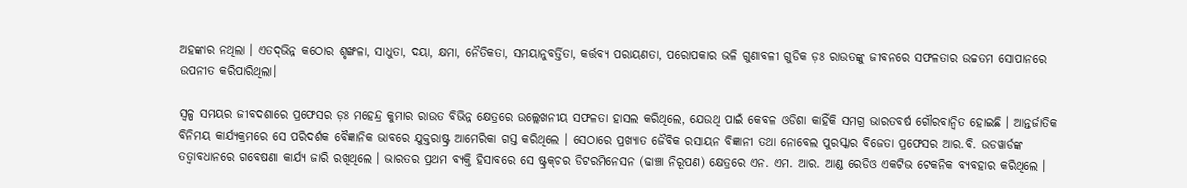ଅହଙ୍କାର ନଥିଲା । ଏତଦ୍‌ଭିନ୍ନ କଠୋର ଶୃଙ୍ଖଳା, ସାଧୁତା, ଦୟା, କ୍ଷମା, ନୈତିକତା, ସମୟାନୁବର୍ତ୍ତିତା, କର୍ତ୍ତବ୍ୟ ପରାୟଣତା, ପରୋପକାର ଭଳି ଗୁଣାବଳୀ ଗୁଡିକ ଡ଼ଃ ରାଉତଙ୍କୁ ଜୀବନରେ ସଫଳତାର ଉଚ୍ଚତମ ସୋପାନରେ ଉପନୀତ କରିପାରିଥିଲା।

ସ୍ୱଳ୍ପ ସମୟର ଜୀବଦଶାରେ ପ୍ରଫେସର ଡ଼ଃ ମହେନ୍ଦ୍ର କୁମାର ରାଉତ ବିଭିନ୍ନ କ୍ଷେତ୍ରରେ ଉଲ୍ଲେଖନୀୟ ସଫଳତା ହାସଲ କରିଥିଲେ, ଯେଉଥି ପାଇଁ କେବଳ ଓଡିଶା କାହିଁକି ସମଗ୍ର ଭାରତବର୍ଷ ଗୌରବାନ୍ୱିତ ହୋଇଛି । ଆନ୍ତର୍ଜାତିକ ବିନିମୟ କାର୍ଯ୍ୟକ୍ରମରେ ସେ ପରିଦର୍ଶକ ବୈଜ୍ଞାନିକ ଭାବରେ ଯୁକ୍ତରାଷ୍ଟ୍ର ଆମେରିକା ଗସ୍ତ କରିଥିଲେ । ସେଠାରେ ପ୍ରଖ୍ୟାତ ଜୈବିକ ରସାୟନ ବିଜ୍ଞାନୀ ତଥା ନୋବେଲ ପୁରସ୍କାର ବିଜେତା ପ୍ରଫେସର ଆର.ବି. ଉଡୱାର୍ଡଙ୍କ ତତ୍ୱାବଧାନରେ ଗବେଷଣା କାର୍ଯ୍ୟ ଜାରି ରଖିଥିଲେ । ଭାରତର ପ୍ରଥମ ବ୍ୟକ୍ତି ହିସାବରେ ସେ ଷ୍ଟ୍ରକ୍‌ଚର ଡିଟରମିନେସନ (ଢାଞ୍ଚା ନିରୂପଣ) କ୍ଷେତ୍ରରେ ଏନ. ଏମ. ଆର. ଆଣ୍ଡ ରେଡିଓ ଏକଟିଭ ଟେକନିକ ବ୍ୟବହାର କରିଥିଲେ ।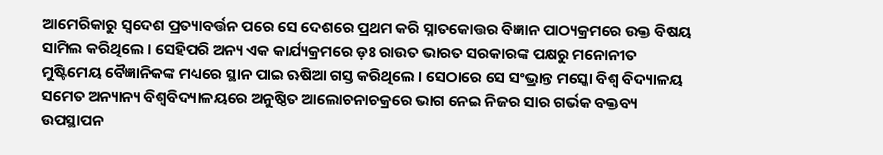ଆମେରିକାରୁ ସ୍ୱଦେଶ ପ୍ରତ୍ୟାବର୍ତ୍ତନ ପରେ ସେ ଦେଶରେ ପ୍ରଥମ କରି ସ୍ନାତକୋତ୍ତର ବିଜ୍ଞାନ ପାଠ୍ୟକ୍ରମରେ ଉକ୍ତ ବିଷୟ ସାମିଲ କରିଥିଲେ । ସେହିପରି ଅନ୍ୟ ଏକ କାର୍ଯ୍ୟକ୍ରମରେ ଡ଼ଃ ରାଉତ ଭାରତ ସରକାରଙ୍କ ପକ୍ଷରୁ ମନୋନୀତ ମୁଷ୍ଟିମେୟ ବୈଜ୍ଞାନିକଙ୍କ ମଧ୍ୟରେ ସ୍ଥାନ ପାଇ ଋଷିଆ ଗସ୍ତ କରିଥିଲେ । ସେଠାରେ ସେ ସଂଭ୍ରାନ୍ତ ମସ୍କୋ ବିଶ୍ୱ ବିଦ୍ୟାଳୟ ସମେତ ଅନ୍ୟାନ୍ୟ ବିଶ୍ୱବିଦ୍ୟାଳୟରେ ଅନୁଷ୍ଠିତ ଆଲୋଚନାଚକ୍ରରେ ଭାଗ ନେଇ ନିଜର ସାର ଗର୍ଭକ ବକ୍ତବ୍ୟ ଉପସ୍ଥାପନ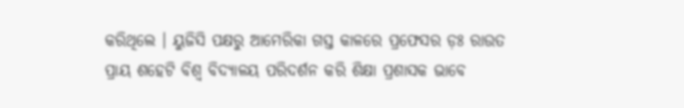କରିଥିଲେ । ୟୁଜିସି ପକ୍ଷରୁ ଆମେରିକା ଗସ୍ତ କାଳରେ ପ୍ରଫେସର ଡ଼ଃ ରାଉତ ପ୍ରାୟ ଶହେଟି ବିଶ୍ୱ ବିଦ୍ୟାଳୟ ପରିଦର୍ଶନ କରି ଶିକ୍ଷା ପ୍ରଶାସକ ଭାବେ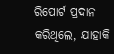ରିପୋର୍ଟ ପ୍ରଦାନ କରିଥିଲେ, ଯାହାକି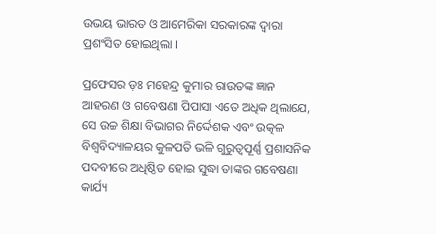ଉଭୟ ଭାରତ ଓ ଆମେରିକା ସରକାରଙ୍କ ଦ୍ୱାରା ପ୍ରଶଂସିତ ହୋଇଥିଲା ।

ପ୍ରଫେସର ଡ଼ଃ ମହେନ୍ଦ୍ର କୁମାର ରାଉତଙ୍କ ଜ୍ଞାନ ଆହରଣ ଓ ଗବେଷଣା ପିପାସା ଏତେ ଅଧିକ ଥିଲାଯେ, ସେ ଉଚ୍ଚ ଶିକ୍ଷା ବିଭାଗର ନିର୍ଦ୍ଦେଶକ ଏବଂ ଉତ୍କଳ ବିଶ୍ୱବିଦ୍ୟାଳୟର କୁଳପତି ଭଳି ଗୁରୁତ୍ୱପୂର୍ଣ୍ଣ ପ୍ରଶାସନିକ ପଦବୀରେ ଅଧିଷ୍ଠିତ ହୋଇ ସୁଦ୍ଧା ତାଙ୍କର ଗବେଷଣା କାର୍ଯ୍ୟ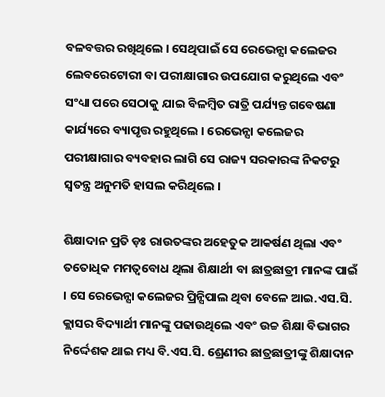ବଳବତ୍ତର ରଖିଥିଲେ । ସେଥିପାଇଁ ସେ ରେଭେନ୍ସା କଲେଜର ଲେବରେଟୋରୀ ବା ପରୀକ୍ଷାଗାର ଉପଯୋଗ କରୁଥିଲେ ଏବଂ ସଂଧ୍ୟା ପରେ ସେଠାକୁ ଯାଇ ବିଳମ୍ବିତ ରାତ୍ରି ପର୍ଯ୍ୟନ୍ତ ଗବେଷଣା କାର୍ଯ୍ୟରେ ବ୍ୟାପୃତ୍ତ ରହୁଥିଲେ । ରେଭେନ୍ସା କଲେଜର ପରୀକ୍ଷାଗାର ବ୍ୟବହାର ଲାଗି ସେ ରାଜ୍ୟ ସରକାରଙ୍କ ନିକଟରୁ ସ୍ୱତନ୍ତ୍ର ଅନୁମତି ହାସଲ କରିଥିଲେ ।

ଶିକ୍ଷାଦାନ ପ୍ରତି ଡ଼ଃ ରାଉତଙ୍କର ଅହେତୁକ ଆକର୍ଷଣ ଥିଲା ଏବଂ ତତୋଧିକ ମମତ୍ୱବୋଧ ଥିଲା ଶିକ୍ଷାର୍ଥୀ ବା ଛାତ୍ରଛାତ୍ରୀ ମାନଙ୍କ ପାଇଁ । ସେ ରେଭେନ୍ସା କଲେଜର ପ୍ରିନ୍ସିପାଲ ଥିବା ବେଳେ ଆଇ.ଏସ.ସି. କ୍ଲାସର ବିଦ୍ୟାର୍ଥୀ ମାନଙ୍କୁ ପଢାଉଥିଲେ ଏବଂ ଉଚ୍ଚ ଶିକ୍ଷା ବିଭାଗର ନିର୍ଦ୍ଦେଶକ ଥାଇ ମଧ୍ୟ ବି.ଏସ.ସି. ଶ୍ରେଣୀର ଛାତ୍ରଛାତ୍ରୀଙ୍କୁ ଶିକ୍ଷାଦାନ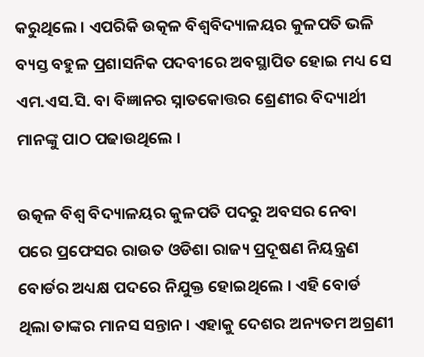କରୁଥିଲେ । ଏପରିକି ଉତ୍କଳ ବିଶ୍ୱବିଦ୍ୟାଳୟର କୁଳପତି ଭଳି ବ୍ୟସ୍ତ ବହୁଳ ପ୍ରଶାସନିକ ପଦବୀରେ ଅବସ୍ଥାପିତ ହୋଇ ମଧ୍ୟ ସେ ଏମ.ଏସ.ସି. ବା ବିଜ୍ଞାନର ସ୍ନାତକୋତ୍ତର ଶ୍ରେଣୀର ବିଦ୍ୟାର୍ଥୀ ମାନଙ୍କୁ ପାଠ ପଢାଉଥିଲେ ।

ଉତ୍କଳ ବିଶ୍ୱ ବିଦ୍ୟାଳୟର କୁଳପତି ପଦରୁ ଅବସର ନେବା ପରେ ପ୍ରଫେସର ରାଉତ ଓଡିଶା ରାଜ୍ୟ ପ୍ରଦୂଷଣ ନିୟନ୍ତ୍ରଣ ବୋର୍ଡର ଅଧ୍ୟକ୍ଷ ପଦରେ ନିଯୁକ୍ତ ହୋଇଥିଲେ । ଏହି ବୋର୍ଡ ଥିଲା ତାଙ୍କର ମାନସ ସନ୍ତାନ । ଏହାକୁ ଦେଶର ଅନ୍ୟତମ ଅଗ୍ରଣୀ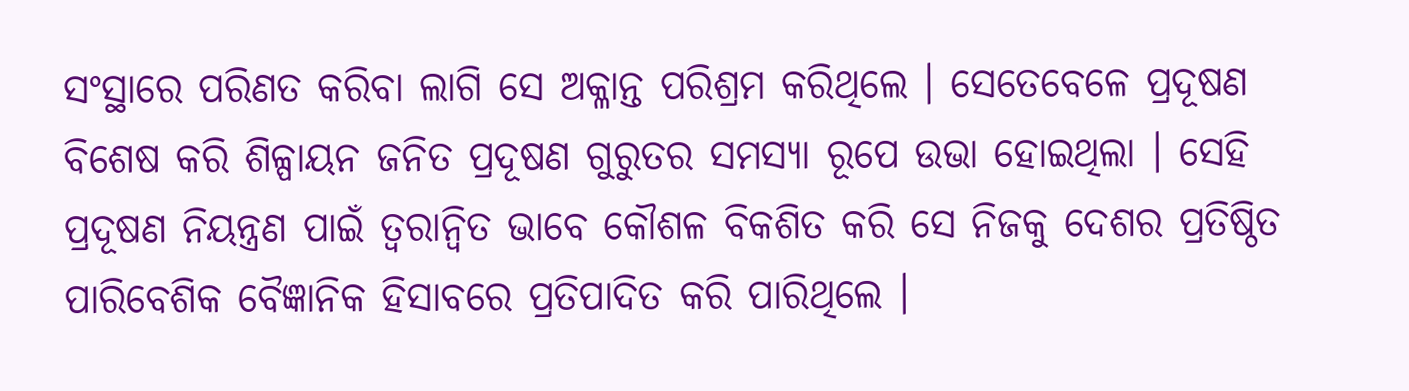ସଂସ୍ଥାରେ ପରିଣତ କରିବା ଲାଗି ସେ ଅକ୍ଳାନ୍ତ ପରିଶ୍ରମ କରିଥିଲେ । ସେତେବେଳେ ପ୍ରଦୂଷଣ ବିଶେଷ କରି ଶିଳ୍ପାୟନ ଜନିତ ପ୍ରଦୂଷଣ ଗୁରୁତର ସମସ୍ୟା ରୂପେ ଉଭା ହୋଇଥିଲା । ସେହି ପ୍ରଦୂଷଣ ନିୟନ୍ତ୍ରଣ ପାଇଁ ତ୍ୱରାନ୍ୱିତ ଭାବେ କୌଶଳ ବିକଶିତ କରି ସେ ନିଜକୁ ଦେଶର ପ୍ରତିଷ୍ଠିତ ପାରିବେଶିକ ବୈଜ୍ଞାନିକ ହିସାବରେ ପ୍ରତିପାଦିତ କରି ପାରିଥିଲେ ।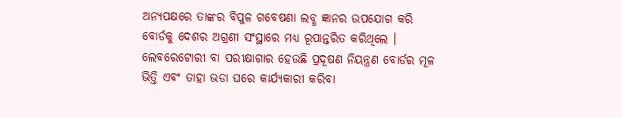ଅନ୍ୟପକ୍ଷରେ ତାଙ୍କର ବିପୁଳ ଗବେଷଣା ଲବ୍ଧ ଜ୍ଞାନର ଉପଯୋଗ କରି ବୋର୍ଡକୁ ଦେଶର ଅଗ୍ରଣୀ ସଂସ୍ଥାରେ ମଧ୍ୟ ରୂପାନ୍ତରିତ କରିଥିଲେ । ଲେବରେଟୋରୀ ବା ପରୀକ୍ଷାଗାର ହେଉଛି ପ୍ରଦୂଷଣ ନିୟନ୍ତ୍ରଣ ବୋର୍ଡର ମୂଳ ଭିତ୍ତି ଏବଂ ତାହା ଭଡା ଘରେ କାର୍ଯ୍ୟକାରୀ କରିବା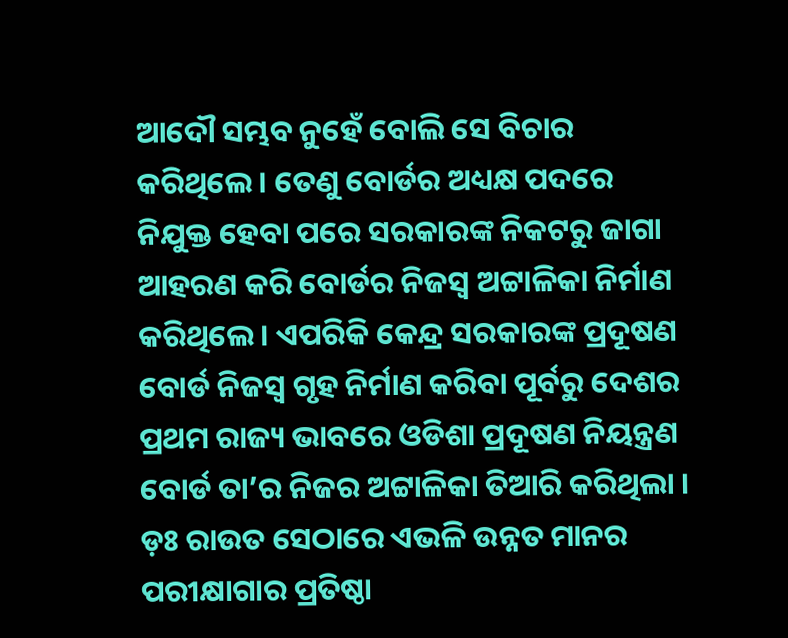ଆଦୌ ସମ୍ଭବ ନୁହେଁ ବୋଲି ସେ ବିଚାର କରିଥିଲେ । ତେଣୁ ବୋର୍ଡର ଅଧ୍ୟକ୍ଷ ପଦରେ ନିଯୁକ୍ତ ହେବା ପରେ ସରକାରଙ୍କ ନିକଟରୁ ଜାଗା ଆହରଣ କରି ବୋର୍ଡର ନିଜସ୍ୱ ଅଟ୍ଟାଳିକା ନିର୍ମାଣ କରିଥିଲେ । ଏପରିକି କେନ୍ଦ୍ର ସରକାରଙ୍କ ପ୍ରଦୂଷଣ ବୋର୍ଡ ନିଜସ୍ୱ ଗୃହ ନିର୍ମାଣ କରିବା ପୂର୍ବରୁ ଦେଶର ପ୍ରଥମ ରାଜ୍ୟ ଭାବରେ ଓଡିଶା ପ୍ରଦୂଷଣ ନିୟନ୍ତ୍ରଣ ବୋର୍ଡ ତା’ର ନିଜର ଅଟ୍ଟାଳିକା ତିଆରି କରିଥିଲା । ଡ଼ଃ ରାଉତ ସେଠାରେ ଏଭଳି ଉନ୍ନତ ମାନର ପରୀକ୍ଷାଗାର ପ୍ରତିଷ୍ଠା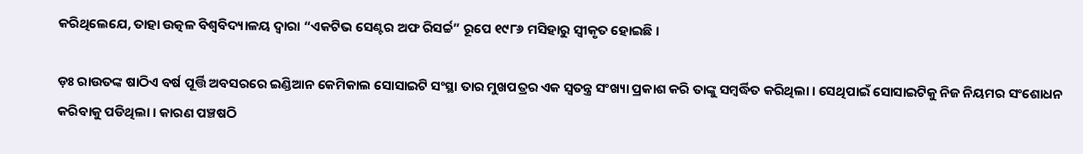କରିଥିଲେଯେ, ତାହା ଉତ୍କଳ ବିଶ୍ୱବିଦ୍ୟାଳୟ ଦ୍ୱାରା “ଏକଟିଭ ସେଣ୍ଟର ଅଫ ରିସର୍ଚ୍ଚ” ରୂପେ ୧୯୮୬ ମସିହାରୁ ସ୍ୱୀକୃତ ହୋଇଛି ।

ଡ଼ଃ ରାଉତଙ୍କ ଷାଠିଏ ବର୍ଷ ପୂର୍ତ୍ତି ଅବସରରେ ଇଣ୍ଡିଆନ କେମିକାଲ ସୋସାଇଟି ସଂସ୍ଥା ତାର ମୁଖପତ୍ରର ଏକ ସ୍ୱତନ୍ତ୍ର ସଂଖ୍ୟା ପ୍ରକାଶ କରି ତାଙ୍କୁ ସମ୍ବର୍ଦ୍ଧିତ କରିଥିଲା । ସେଥିପାଇଁ ସୋସାଇଟିକୁ ନିଜ ନିୟମର ସଂଶୋଧନ କରିବାକୁ ପଡିଥିଲା । କାରଣ ପଞ୍ଚଷଠି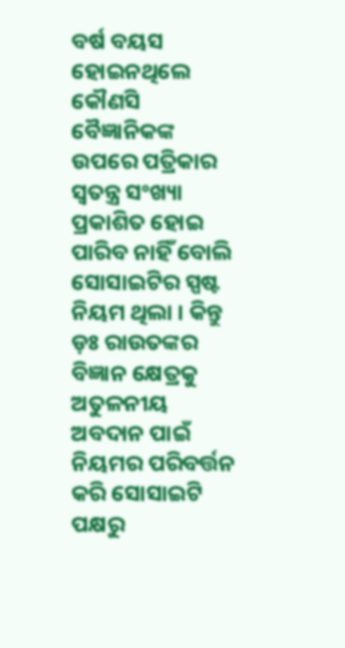ବର୍ଷ ବୟସ ହୋଇନଥିଲେ କୌଣସି ବୈଜ୍ଞାନିକଙ୍କ ଉପରେ ପତ୍ରିକାର ସ୍ୱତନ୍ତ୍ର ସଂଖ୍ୟା ପ୍ରକାଶିତ ହୋଇ ପାରିବ ନାହିଁ ବୋଲି ସୋସାଇଟିର ସ୍ପଷ୍ଟ ନିୟମ ଥିଲା । କିନ୍ତୁ ଡ଼ଃ ରାଉତଙ୍କର ବିଜ୍ଞାନ କ୍ଷେତ୍ରକୁ ଅତୁଳନୀୟ ଅବଦାନ ପାଇଁ ନିୟମର ପରିବର୍ତ୍ତନ କରି ସୋସାଇଟି ପକ୍ଷରୁ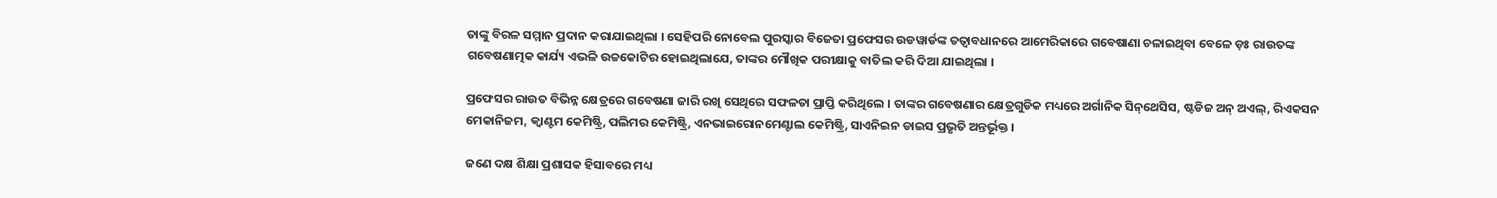ତାଙ୍କୁ ବିରଳ ସମ୍ମାନ ପ୍ରଦାନ କରାଯାଇଥିଲା । ସେହିପରି ନୋବେଲ ପୁରସ୍କାର ବିଜେତା ପ୍ରଫେସର ଉଡୱାର୍ଡଙ୍କ ତତ୍ୱାବଧାନରେ ଆମେରିକାରେ ଗବେଷାଣା ଚଳାଇଥିବା ବେଳେ ଡ଼ଃ ରାଉତଙ୍କ ଗବେଷଣାତ୍ମକ କାର୍ଯ୍ୟ ଏଭଳି ଉଚ୍ଚକୋଟିର ହୋଇଥିଲାଯେ, ତାଙ୍କର ମୌଖିକ ପରୀକ୍ଷାକୁ ବାତିଲ କରି ଦିଆ ଯାଇଥିଲା ।

ପ୍ରଫେସର ରାଉତ ବିଭିନ୍ନ କ୍ଷେତ୍ରରେ ଗବେଷଣା ଜାରି ରଖି ସେଥିରେ ସଫଳତା ପ୍ରାପ୍ତି କରିଥିଲେ । ତାଙ୍କର ଗବେଷଣାର କ୍ଷେତ୍ରଗୁଡିକ ମଧ୍ୟରେ ଅର୍ଗାନିକ ସିନ୍‌ଥେସିସ, ଷ୍ଟଡିଜ ଅନ୍ ଅଏଲ୍‌, ରିଏକସନ ମେକାନିଜମ, କ୍ୱାଣ୍ଟମ କେମିଷ୍ଟ୍ରି, ପଲିମର କେମିଷ୍ଟ୍ରି, ଏନଭାଇରୋନମେଣ୍ଟାଲ କେମିଷ୍ଟ୍ରି, ସାଏନିଇନ ଡାଇସ ପ୍ରଭୃତି ଅନ୍ତର୍ଭୂକ୍ତ ।

ଜଣେ ଦକ୍ଷ ଶିକ୍ଷା ପ୍ରଶାସକ ହିସାବରେ ମଧ୍ୟ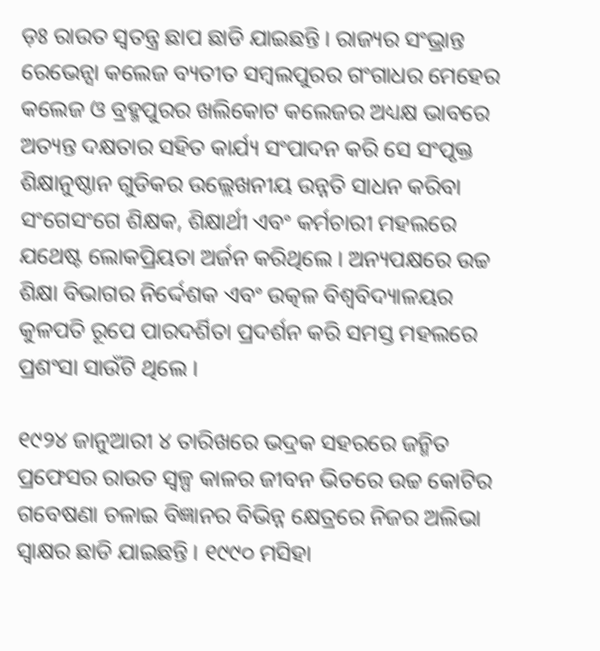ଡ଼ଃ ରାଉତ ସ୍ୱତନ୍ତ୍ର ଛାପ ଛାଡି ଯାଇଛନ୍ତି । ରାଜ୍ୟର ସଂଭ୍ରାନ୍ତ ରେଭେନ୍ସା କଲେଜ ବ୍ୟତୀତ ସମ୍ବଲପୁରର ଗଂଗାଧର ମେହେର କଲେଜ ଓ ବ୍ରହ୍ମପୁରର ଖଲିକୋଟ କଲେଜର ଅଧ୍ୟକ୍ଷ ଭାବରେ ଅତ୍ୟନ୍ତ ଦକ୍ଷତାର ସହିତ କାର୍ଯ୍ୟ ସଂପାଦନ କରି ସେ ସଂପୃକ୍ତ ଶିକ୍ଷାନୁଷ୍ଠାନ ଗୁଡିକର ଉଲ୍ଲେଖନୀୟ ଉନ୍ନତି ସାଧନ କରିବା ସଂଗେସଂଗେ ଶିକ୍ଷକ, ଶିକ୍ଷାର୍ଥୀ ଏବଂ କର୍ମଚାରୀ ମହଲରେ ଯଥେଷ୍ଟ ଲୋକପ୍ରିୟତା ଅର୍ଜନ କରିଥିଲେ । ଅନ୍ୟପକ୍ଷରେ ଉଚ୍ଚ ଶିକ୍ଷା ବିଭାଗର ନିର୍ଦ୍ଦେଶକ ଏବଂ ଉତ୍କଳ ବିଶ୍ୱବିଦ୍ୟାଳୟର କୁଳପତି ରୂପେ ପାରଦର୍ଶିତା ପ୍ରଦର୍ଶନ କରି ସମସ୍ତ ମହଲରେ ପ୍ରଶଂସା ସାଉଁଟି ଥିଲେ ।

୧୯୨୪ ଜାନୁଆରୀ ୪ ତାରିଖରେ ଭଦ୍ରକ ସହରରେ ଜନ୍ମିତ ପ୍ରଫେସର ରାଉତ ସ୍ୱଳ୍ପ କାଳର ଜୀବନ ଭିତରେ ଉଚ୍ଚ କୋଟିର ଗବେଷଣା ଚଳାଇ ବିଜ୍ଞାନର ବିଭିନ୍ନ କ୍ଷେତ୍ରରେ ନିଜର ଅଲିଭା ସ୍ୱାକ୍ଷର ଛାଡି ଯାଇଛନ୍ତି । ୧୯୯୦ ମସିହା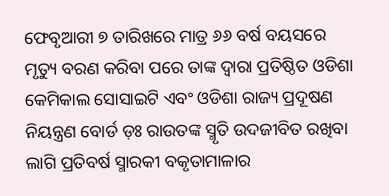ଫେବୃଆରୀ ୭ ତାରିଖରେ ମାତ୍ର ୬୬ ବର୍ଷ ବୟସରେ ମୃତ୍ୟୁ ବରଣ କରିବା ପରେ ତାଙ୍କ ଦ୍ୱାରା ପ୍ରତିଷ୍ଠିତ ଓଡିଶା କେମିକାଲ ସୋସାଇଟି ଏବଂ ଓଡିଶା ରାଜ୍ୟ ପ୍ରଦୂଷଣ ନିୟନ୍ତ୍ରଣ ବୋର୍ଡ ଡ଼ଃ ରାଉତଙ୍କ ସ୍ମୃତି ଉଦଜୀବିତ ରଖିବା ଲାଗି ପ୍ରତିବର୍ଷ ସ୍ମାରକୀ ବକୃତାମାଳାର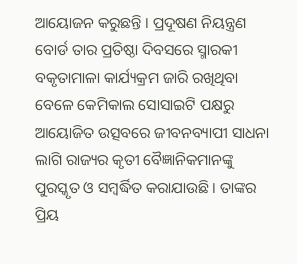ଆୟୋଜନ କରୁଛନ୍ତି । ପ୍ରଦୂଷଣ ନିୟନ୍ତ୍ରଣ ବୋର୍ଡ ତାର ପ୍ରତିଷ୍ଠା ଦିବସରେ ସ୍ମାରକୀ ବକୃତାମାଳା କାର୍ଯ୍ୟକ୍ରମ ଜାରି ରଖିଥିବା ବେଳେ କେମିକାଲ ସୋସାଇଟି ପକ୍ଷରୁ ଆୟୋଜିତ ଉତ୍ସବରେ ଜୀବନବ୍ୟାପୀ ସାଧନା ଲାଗି ରାଜ୍ୟର କୃତୀ ବୈଜ୍ଞାନିକମାନଙ୍କୁ ପୁରସ୍କୃତ ଓ ସମ୍ବର୍ଦ୍ଧିତ କରାଯାଉଛି । ତାଙ୍କର ପ୍ରିୟ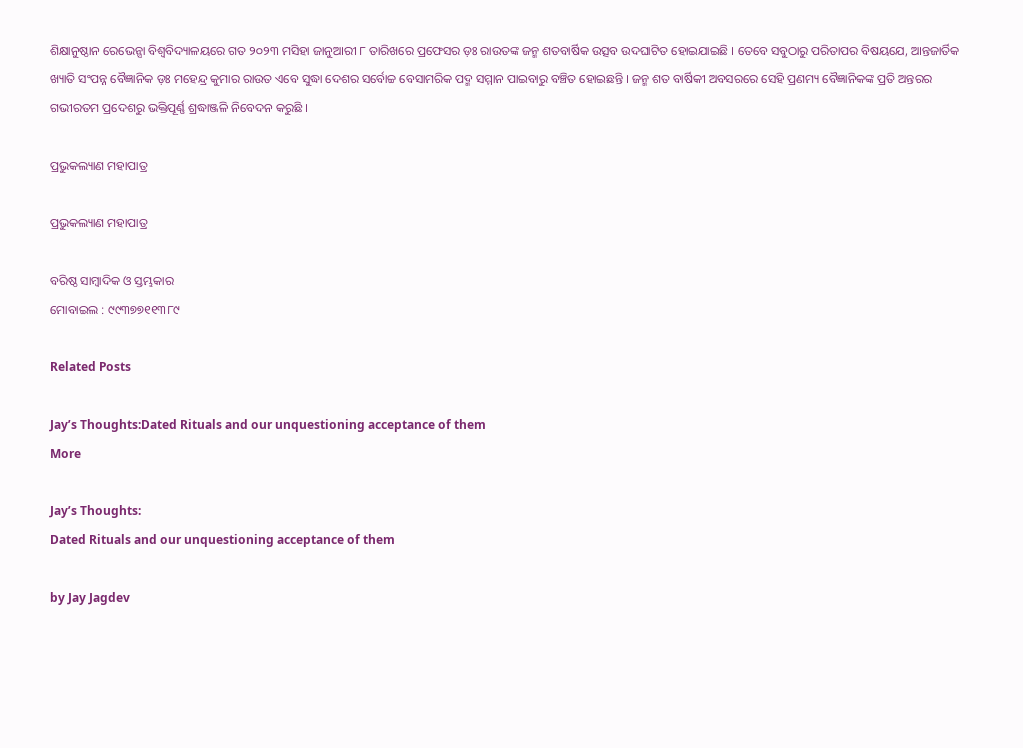ଶିକ୍ଷାନୁଷ୍ଠାନ ରେଭେନ୍ସା ବିଶ୍ୱବିଦ୍ୟାଳୟରେ ଗତ ୨୦୨୩ ମସିହା ଜାନୁଆରୀ ୮ ତାରିଖରେ ପ୍ରଫେସର ଡ଼ଃ ରାଉତଙ୍କ ଜନ୍ମ ଶତବାର୍ଷିକ ଉତ୍ସବ ଉଦଘାଟିତ ହୋଇଯାଇଛି । ତେବେ ସବୁଠାରୁ ପରିତାପର ବିଷୟଯେ, ଆନ୍ତଜାର୍ତିକ ଖ୍ୟାତି ସଂପନ୍ନ ବୈଜ୍ଞାନିକ ଡ଼ଃ ମହେନ୍ଦ୍ର କୁମାର ରାଉତ ଏବେ ସୁଦ୍ଧା ଦେଶର ସର୍ବୋଚ୍ଚ ବେସାମରିକ ପଦ୍ମ ସମ୍ମାନ ପାଇବାରୁ ବଞ୍ଚିତ ହୋଇଛନ୍ତି । ଜନ୍ମ ଶତ ବାର୍ଷିକୀ ଅବସରରେ ସେହି ପ୍ରଣମ୍ୟ ବୈଜ୍ଞାନିକଙ୍କ ପ୍ରତି ଅନ୍ତରର ଗଭୀରତମ ପ୍ରଦେଶରୁ ଭକ୍ତିପୂର୍ଣ୍ଣ ଶ୍ରଦ୍ଧାଞ୍ଜଳି ନିବେଦନ କରୁଛି ।

ପ୍ରଭୁକଲ୍ୟାଣ ମହାପାତ୍ର

ପ୍ରଭୁକଲ୍ୟାଣ ମହାପାତ୍ର

ବରିଷ୍ଠ ସାମ୍ବାଦିକ ଓ ସ୍ତମ୍ଭକାର
ମୋବାଇଲ : ୯୯୩୭୭୧୧୩୮୯

Related Posts

Jay’s Thoughts:Dated Rituals and our unquestioning acceptance of them
More

Jay’s Thoughts:
Dated Rituals and our unquestioning acceptance of them

by Jay Jagdev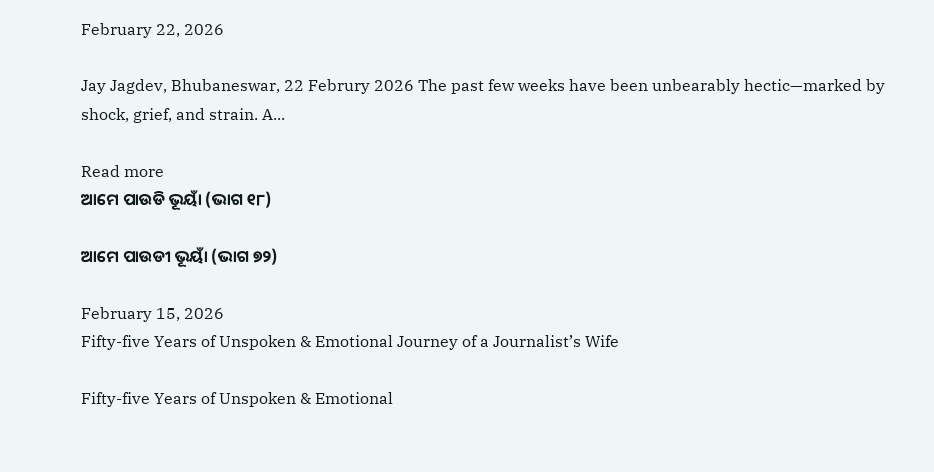February 22, 2026

Jay Jagdev, Bhubaneswar, 22 Februry 2026 The past few weeks have been unbearably hectic—marked by shock, grief, and strain. A...

Read more
ଆମେ ପାଉଡି ଭୂୟାଁ (ଭାଗ ୧୮)

ଆମେ ପାଉଡୀ ଭୂୟାଁ (ଭାଗ ୭୨)

February 15, 2026
Fifty-five Years of Unspoken & Emotional Journey of a Journalist’s Wife

Fifty-five Years of Unspoken & Emotional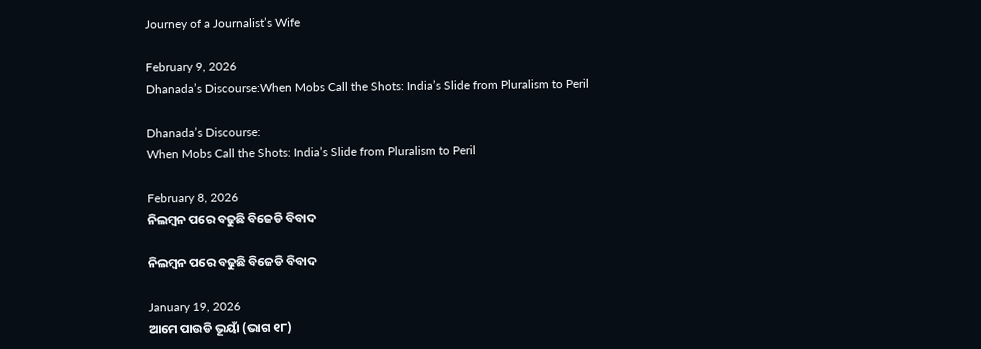Journey of a Journalist’s Wife

February 9, 2026
Dhanada’s Discourse:When Mobs Call the Shots: India’s Slide from Pluralism to Peril

Dhanada’s Discourse:
When Mobs Call the Shots: India’s Slide from Pluralism to Peril

February 8, 2026
ନିଲମ୍ବନ ପରେ ବଢୁଛି ବିଜେଡି ବିବାଦ

ନିଲମ୍ବନ ପରେ ବଢୁଛି ବିଜେଡି ବିବାଦ

January 19, 2026
ଆମେ ପାଉଡି ଭୂୟାଁ (ଭାଗ ୧୮)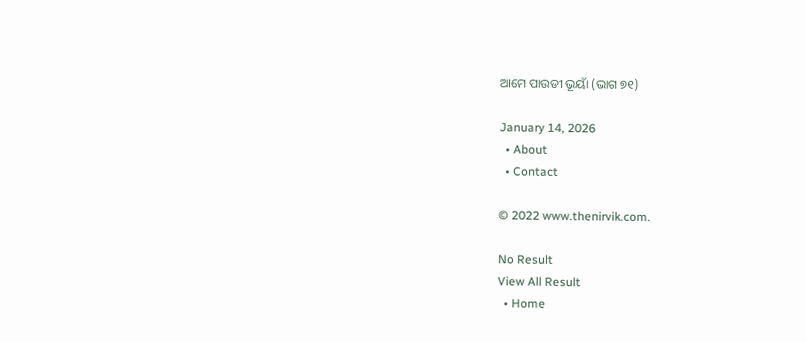ଆମେ ପାଉଡୀ ଭୂୟାଁ (ଭାଗ ୭୧)

January 14, 2026
  • About
  • Contact

© 2022 www.thenirvik.com.

No Result
View All Result
  • Home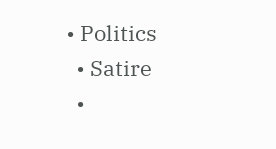• Politics
  • Satire
  •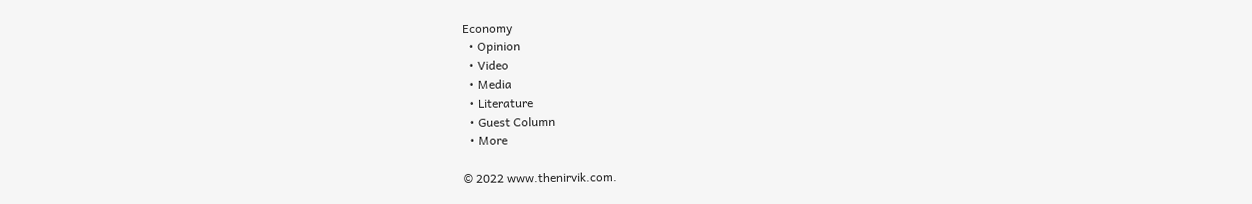Economy
  • Opinion
  • Video
  • Media
  • Literature
  • Guest Column
  • More

© 2022 www.thenirvik.com.